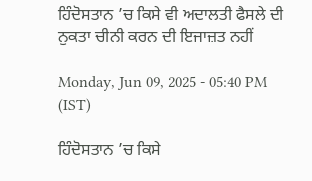ਹਿੰਦੋਸਤਾਨ ’ਚ ਕਿਸੇ ਵੀ ਅਦਾਲਤੀ ਫੈਸਲੇ ਦੀ ਨੁਕਤਾ ਚੀਨੀ ਕਰਨ ਦੀ ਇਜਾਜ਼ਤ ਨਹੀਂ

Monday, Jun 09, 2025 - 05:40 PM (IST)

ਹਿੰਦੋਸਤਾਨ ’ਚ ਕਿਸੇ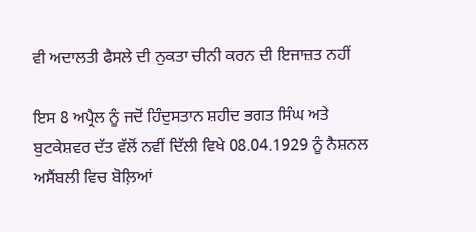ਵੀ ਅਦਾਲਤੀ ਫੈਸਲੇ ਦੀ ਨੁਕਤਾ ਚੀਨੀ ਕਰਨ ਦੀ ਇਜਾਜ਼ਤ ਨਹੀਂ

ਇਸ 8 ਅਪ੍ਰੈਲ ਨੂੰ ਜਦੋਂ ਹਿੰਦੁਸਤਾਨ ਸ਼ਹੀਦ ਭਗਤ ਸਿੰਘ ਅਤੇ ਬੁਟਕੇਸ਼ਵਰ ਦੱਤ ਵੱਲੋਂ ਨਵੀਂ ਦਿੱਲੀ ਵਿਖੇ 08.04.1929 ਨੂੰ ਨੈਸ਼ਨਲ ਅਸੈਂਬਲੀ ਵਿਚ ਬੋਲ਼ਿਆਂ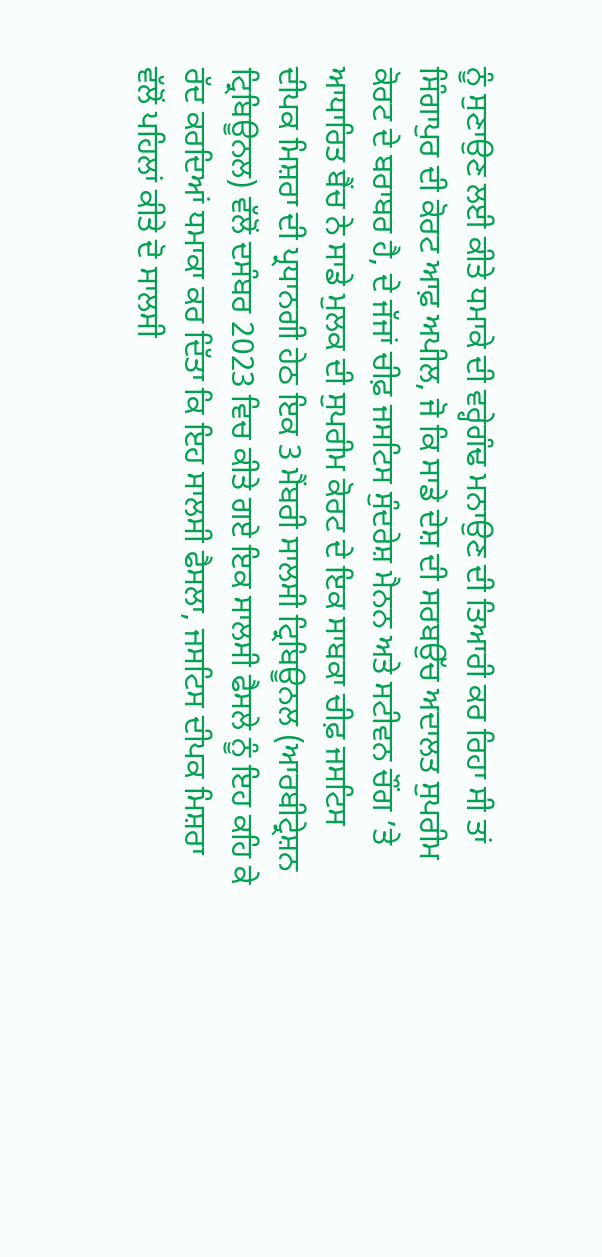ਨੂੰ ਸੁਣਾਉਣ ਲਈ ਕੀਤੇ ਧਮਾਕੇ ਦੀ ਵਰ੍ਹੇਗੰਢ ਮਨਾਉਣ ਦੀ ਤਿਆਰੀ ਕਰ ਰਿਹਾ ਸੀ ਤਾਂ ਸਿੰਗਾਪੁਰ ਦੀ ਕੋਰਟ ਆਫ਼ ਅਪੀਲ, ਜੋ ਕਿ ਸਾਡੇ ਦੇਸ਼ ਦੀ ਸਰਬਉੱਚ ਅਦਾਲਤ ਸੁਪਰੀਮ ਕੋਰਟ ਦੇ ਬਰਾਬਰ ਹੈ, ਦੇ ਜੱਜਾਂ ਚੀਫ਼ ਜਸਟਿਸ ਸੁੰਦਰੇਸ਼ ਮੈਨਨ ਅਤੇ ਸਟੀਵਨ ਚੌਂਗ ’ਤੇ ਆਧਾਰਿਤ ਬੈਂਚ ਨੇ ਸਾਡੇ ਮੁਲਕ ਦੀ ਸੁਪਰੀਮ ਕੋਰਟ ਦੇ ਇਕ ਸਾਬਕਾ ਚੀਫ਼ ਜਸਟਿਸ ਦੀਪਕ ਮਿਸ਼ਰਾ ਦੀ ਪ੍ਰਧਾਨਗੀ ਹੇਠ ਇਕ 3 ਮੈਂਬਰੀ ਸਾਲਸੀ ਟ੍ਰਿਬਿਊਨਲ (ਆਰਬੀਟ੍ਰੇਸ਼ਨ ਟ੍ਰਿਬਿਊਨਲ) ਵੱਲੋਂ ਦਸੰਬਰ 2023 ਵਿਚ ਕੀਤੇ ਗਏ ਇਕ ਸਾਲਸੀ ਫੈਸਲੇ ਨੂੰ ਇਹ ਕਹਿ ਕੇ ਰੱਦ ਕਰਦਿਆਂ ਧਮਾਕਾ ਕਰ ਦਿੱਤਾ ਕਿ ਇਹ ਸਾਲਸੀ ਫੈਸਲਾ, ਜਸਟਿਸ ਦੀਪਕ ਮਿਸ਼ਰਾ ਵੱਲੋਂ ਪਹਿਲਾਂ ਕੀਤੇ ਦੋ ਸਾਲਸੀ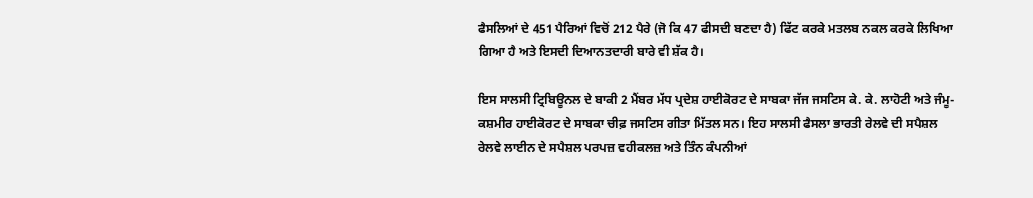ਫੈਸਲਿਆਂ ਦੇ 451 ਪੈਰਿਆਂ ਵਿਚੋਂ 212 ਪੈਰੇ (ਜੋ ਕਿ 47 ਫੀਸਦੀ ਬਣਦਾ ਹੈ) ਫਿੱਟ ਕਰਕੇ ਮਤਲਬ ਨਕਲ ਕਰਕੇ ਲਿਖਿਆ ਗਿਆ ਹੈ ਅਤੇ ਇਸਦੀ ਦਿਆਨਤਦਾਰੀ ਬਾਰੇ ਵੀ ਸ਼ੱਕ ਹੈ।

ਇਸ ਸਾਲਸੀ ਟ੍ਰਿਬਿਊਨਲ ਦੇ ਬਾਕੀ 2 ਮੈਂਬਰ ਮੱਧ ਪ੍ਰਦੇਸ਼ ਹਾਈਕੋਰਟ ਦੇ ਸਾਬਕਾ ਜੱਜ ਜਸਟਿਸ ਕੇ. ਕੇ. ਲਾਹੋਟੀ ਅਤੇ ਜੰਮੂ-ਕਸ਼ਮੀਰ ਹਾਈਕੋਰਟ ਦੇ ਸਾਬਕਾ ਚੀਫ਼ ਜਸਟਿਸ ਗੀਤਾ ਮਿੱਤਲ ਸਨ। ਇਹ ਸਾਲਸੀ ਫੈਸਲਾ ਭਾਰਤੀ ਰੇਲਵੇ ਦੀ ਸਪੈਸ਼ਲ ਰੇਲਵੇ ਲਾਈਨ ਦੇ ਸਪੈਸ਼ਲ ਪਰਪਜ਼ ਵਹੀਕਲਜ਼ ਅਤੇ ਤਿੰਨ ਕੰਪਨੀਆਂ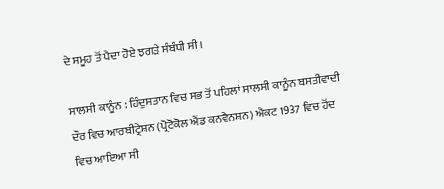ਦੇ ਸਮੂਹ ਤੋਂ ਪੈਦਾ ਹੋਏ ਝਗੜੇ ਸੰਬੰਧੀ ਸੀ।

ਸਾਲਸੀ ਕਾਨੂੰਨ : ਹਿੰਦੁਸਤਾਨ ਵਿਚ ਸਭ ਤੋਂ ਪਹਿਲਾਂ ਸਾਲਸੀ ਕਾਨੂੰਨ ਬਸਤੀਵਾਦੀ ਦੌਰ ਵਿਚ ਆਰਬੀਟ੍ਰੇਸ਼ਨ (ਪ੍ਰੋਟੋਕੋਲ ਐਂਡ ਕਨਵੈਨਸ਼ਨ) ਐਕਟ 1937 ਵਿਚ ਹੋਂਦ ਵਿਚ ਆਇਆ ਸੀ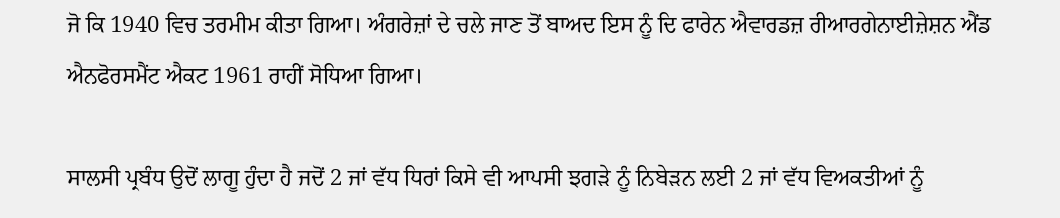ਜੋ ਕਿ 1940 ਵਿਚ ਤਰਮੀਮ ਕੀਤਾ ਗਿਆ। ਅੰਗਰੇਜ਼ਾਂ ਦੇ ਚਲੇ ਜਾਣ ਤੋਂ ਬਾਅਦ ਇਸ ਨੂੰ ਦਿ ਫਾਰੇਨ ਐਵਾਰਡਜ਼ ਰੀਆਰਗੇਨਾਈਜ਼ੇਸ਼ਨ ਐਂਡ ਐਨਫੋਰਸਮੈਂਟ ਐਕਟ 1961 ਰਾਹੀਂ ਸੋਧਿਆ ਗਿਆ।

ਸਾਲਸੀ ਪ੍ਰਬੰਧ ਉਦੋਂ ਲਾਗੂ ਹੁੰਦਾ ਹੈ ਜਦੋਂ 2 ਜਾਂ ਵੱਧ ਧਿਰਾਂ ਕਿਸੇ ਵੀ ਆਪਸੀ ਝਗੜੇ ਨੂੰ ਨਿਬੇੜਨ ਲਈ 2 ਜਾਂ ਵੱਧ ਵਿਅਕਤੀਆਂ ਨੂੰ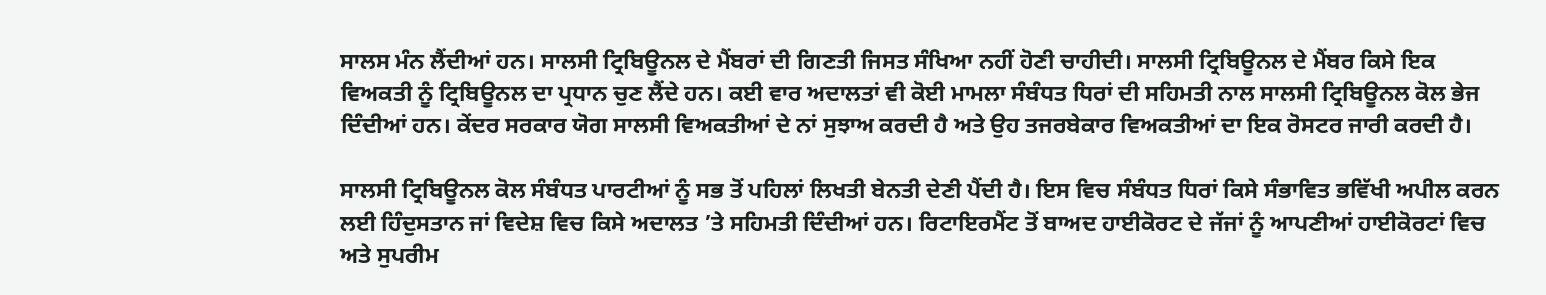ਸਾਲਸ ਮੰਨ ਲੈਂਦੀਆਂ ਹਨ। ਸਾਲਸੀ ਟ੍ਰਿਬਿਊਨਲ ਦੇ ਮੈਂਬਰਾਂ ਦੀ ਗਿਣਤੀ ਜਿਸਤ ਸੰਖਿਆ ਨਹੀਂ ਹੋਣੀ ਚਾਹੀਦੀ। ਸਾਲਸੀ ਟ੍ਰਿਬਿਊਨਲ ਦੇ ਮੈਂਬਰ ਕਿਸੇ ਇਕ ਵਿਅਕਤੀ ਨੂੰ ਟ੍ਰਿਬਿਊਨਲ ਦਾ ਪ੍ਰਧਾਨ ਚੁਣ ਲੈਂਦੇ ਹਨ। ਕਈ ਵਾਰ ਅਦਾਲਤਾਂ ਵੀ ਕੋਈ ਮਾਮਲਾ ਸੰਬੰਧਤ ਧਿਰਾਂ ਦੀ ਸਹਿਮਤੀ ਨਾਲ ਸਾਲਸੀ ਟ੍ਰਿਬਿਊਨਲ ਕੋਲ ਭੇਜ ਦਿੰਦੀਆਂ ਹਨ। ਕੇਂਦਰ ਸਰਕਾਰ ਯੋਗ ਸਾਲਸੀ ਵਿਅਕਤੀਆਂ ਦੇ ਨਾਂ ਸੁਝਾਅ ਕਰਦੀ ਹੈ ਅਤੇ ਉਹ ਤਜਰਬੇਕਾਰ ਵਿਅਕਤੀਆਂ ਦਾ ਇਕ ਰੋਸਟਰ ਜਾਰੀ ਕਰਦੀ ਹੈ।

ਸਾਲਸੀ ਟ੍ਰਿਬਿਊਨਲ ਕੋਲ ਸੰਬੰਧਤ ਪਾਰਟੀਆਂ ਨੂੰ ਸਭ ਤੋਂ ਪਹਿਲਾਂ ਲਿਖਤੀ ਬੇਨਤੀ ਦੇਣੀ ਪੈਂਦੀ ਹੈ। ਇਸ ਵਿਚ ਸੰਬੰਧਤ ਧਿਰਾਂ ਕਿਸੇ ਸੰਭਾਵਿਤ ਭਵਿੱਖੀ ਅਪੀਲ ਕਰਨ ਲਈ ਹਿੰਦੁਸਤਾਨ ਜਾਂ ਵਿਦੇਸ਼ ਵਿਚ ਕਿਸੇ ਅਦਾਲਤ ’ਤੇ ਸਹਿਮਤੀ ਦਿੰਦੀਆਂ ਹਨ। ਰਿਟਾਇਰਮੈਂਟ ਤੋਂ ਬਾਅਦ ਹਾਈਕੋਰਟ ਦੇ ਜੱਜਾਂ ਨੂੰ ਆਪਣੀਆਂ ਹਾਈਕੋਰਟਾਂ ਵਿਚ ਅਤੇ ਸੁਪਰੀਮ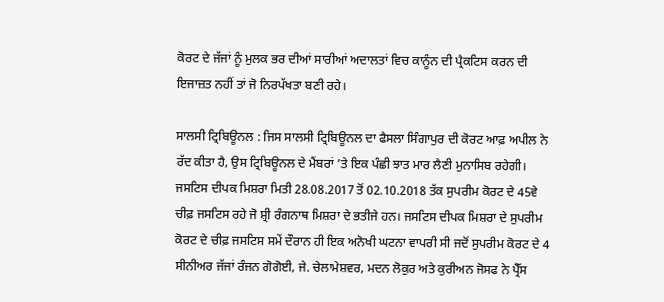ਕੋਰਟ ਦੇ ਜੱਜਾਂ ਨੂੰ ਮੁਲਕ ਭਰ ਦੀਆਂ ਸਾਰੀਆਂ ਅਦਾਲਤਾਂ ਵਿਚ ਕਾਨੂੰਨ ਦੀ ਪ੍ਰੈਕਟਿਸ ਕਰਨ ਦੀ ਇਜਾਜ਼ਤ ਨਹੀਂ ਤਾਂ ਜੋ ਨਿਰਪੱਖਤਾ ਬਣੀ ਰਹੇ।

ਸਾਲਸੀ ਟ੍ਰਿਬਿਊਨਲ : ਜਿਸ ਸਾਲਸੀ ਟ੍ਰਿਬਿਊਨਲ ਦਾ ਫੈਸਲਾ ਸਿੰਗਾਪੁਰ ਦੀ ਕੋਰਟ ਆਫ਼ ਅਪੀਲ ਨੇ ਰੱਦ ਕੀਤਾ ਹੈ, ਉਸ ਟ੍ਰਿਬਿਊਨਲ ਦੇ ਮੈਂਬਰਾਂ ’ਤੇ ਇਕ ਪੰਛੀ ਝਾਤ ਮਾਰ ਲੈਣੀ ਮੁਨਾਸਿਬ ਰਹੇਗੀ। ਜਸਟਿਸ ਦੀਪਕ ਮਿਸ਼ਰਾ ਮਿਤੀ 28.08.2017 ਤੋਂ 02.10.2018 ਤੱਕ ਸੁਪਰੀਮ ਕੋਰਟ ਦੇ 45ਵੇ ਚੀਫ਼ ਜਸਟਿਸ ਰਹੇ ਜੋ ਸ਼੍ਰੀ ਰੰਗਨਾਥ ਮਿਸ਼ਰਾ ਦੇ ਭਤੀਜੇ ਹਨ। ਜਸਟਿਸ ਦੀਪਕ ਮਿਸ਼ਰਾ ਦੇ ਸੁਪਰੀਮ ਕੋਰਟ ਦੇ ਚੀਫ਼ ਜਸਟਿਸ ਸਮੇਂ ਦੌਰਾਨ ਹੀ ਇਕ ਅਨੋਖੀ ਘਟਨਾ ਵਾਪਰੀ ਸੀ ਜਦੋਂ ਸੁਪਰੀਮ ਕੋਰਟ ਦੇ 4 ਸੀਨੀਅਰ ਜੱਜਾਂ ਰੰਜਨ ਗੋਗੋਈ, ਜੇ. ਚੇਲਾਮੇਸ਼ਵਰ, ਮਦਨ ਲੋਕੁਰ ਅਤੇ ਕੁਰੀਅਨ ਜੋਸਫ ਨੇ ਪ੍ਰੈੱਸ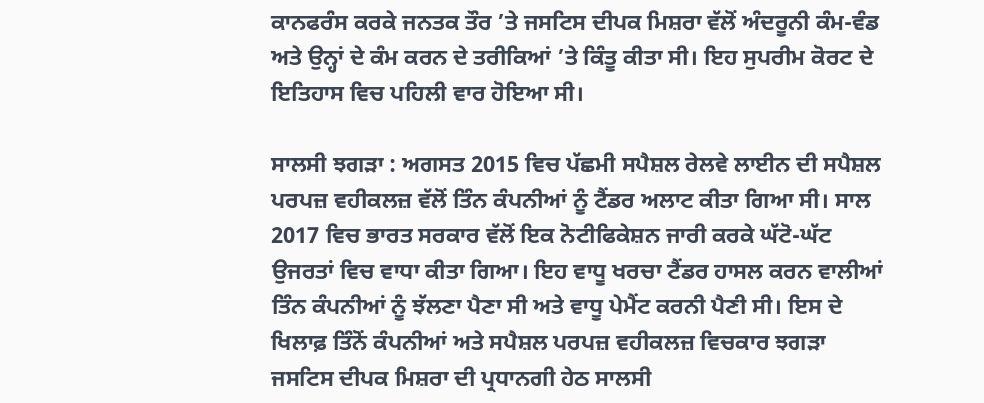ਕਾਨਫਰੰਸ ਕਰਕੇ ਜਨਤਕ ਤੌਰ ’ਤੇ ਜਸਟਿਸ ਦੀਪਕ ਮਿਸ਼ਰਾ ਵੱਲੋਂ ਅੰਦਰੂਨੀ ਕੰਮ-ਵੰਡ ਅਤੇ ਉਨ੍ਹਾਂ ਦੇ ਕੰਮ ਕਰਨ ਦੇ ਤਰੀਕਿਆਂ ’ਤੇ ਕਿੰਤੂ ਕੀਤਾ ਸੀ। ਇਹ ਸੁਪਰੀਮ ਕੋਰਟ ਦੇ ਇਤਿਹਾਸ ਵਿਚ ਪਹਿਲੀ ਵਾਰ ਹੋਇਆ ਸੀ।

ਸਾਲਸੀ ਝਗੜਾ : ਅਗਸਤ 2015 ਵਿਚ ਪੱਛਮੀ ਸਪੈਸ਼ਲ ਰੇਲਵੇ ਲਾਈਨ ਦੀ ਸਪੈਸ਼ਲ ਪਰਪਜ਼ ਵਹੀਕਲਜ਼ ਵੱਲੋਂ ਤਿੰਨ ਕੰਪਨੀਆਂ ਨੂੰ ਟੈਂਡਰ ਅਲਾਟ ਕੀਤਾ ਗਿਆ ਸੀ। ਸਾਲ 2017 ਵਿਚ ਭਾਰਤ ਸਰਕਾਰ ਵੱਲੋਂ ਇਕ ਨੋਟੀਫਿਕੇਸ਼ਨ ਜਾਰੀ ਕਰਕੇ ਘੱਟੋ-ਘੱਟ ਉਜਰਤਾਂ ਵਿਚ ਵਾਧਾ ਕੀਤਾ ਗਿਆ। ਇਹ ਵਾਧੂ ਖਰਚਾ ਟੈਂਡਰ ਹਾਸਲ ਕਰਨ ਵਾਲੀਆਂ ਤਿੰਨ ਕੰਪਨੀਆਂ ਨੂੰ ਝੱਲਣਾ ਪੈਣਾ ਸੀ ਅਤੇ ਵਾਧੂ ਪੇਮੈਂਟ ਕਰਨੀ ਪੈਣੀ ਸੀ। ਇਸ ਦੇ ਖਿਲਾਫ਼ ਤਿੰਨੋਂ ਕੰਪਨੀਆਂ ਅਤੇ ਸਪੈਸ਼ਲ ਪਰਪਜ਼ ਵਹੀਕਲਜ਼ ਵਿਚਕਾਰ ਝਗੜਾ ਜਸਟਿਸ ਦੀਪਕ ਮਿਸ਼ਰਾ ਦੀ ਪ੍ਰਧਾਨਗੀ ਹੇਠ ਸਾਲਸੀ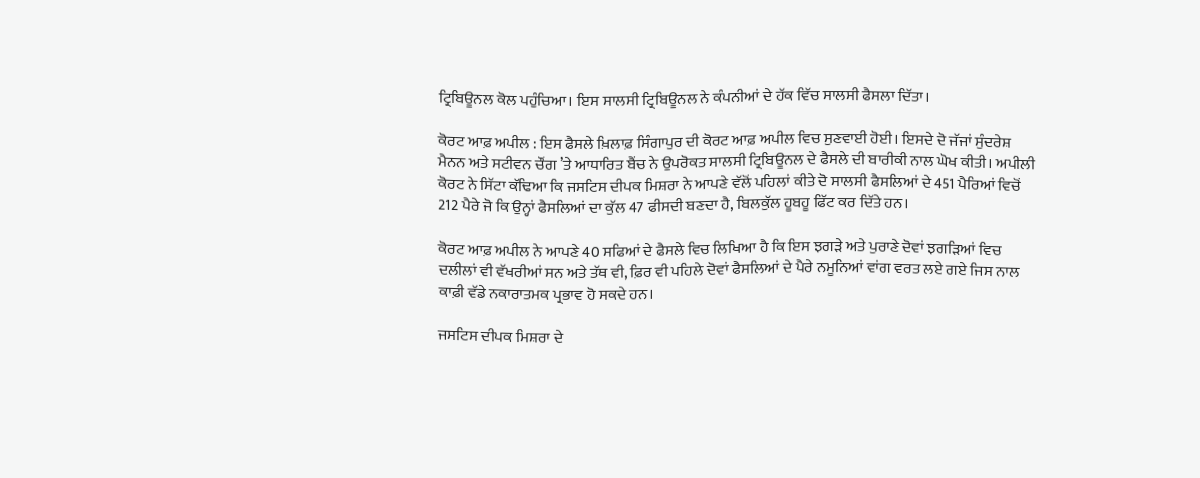ਟ੍ਰਿਬਿਊਨਲ ਕੋਲ ਪਹੁੰਚਿਆ। ਇਸ ਸਾਲਸੀ ਟ੍ਰਿਬਿਊਨਲ ਨੇ ਕੰਪਨੀਆਂ ਦੇ ਹੱਕ ਵਿੱਚ ਸਾਲਸੀ ਫੈਸਲਾ ਦਿੱਤਾ।

ਕੋਰਟ ਆਫ਼ ਅਪੀਲ : ਇਸ ਫੈਸਲੇ ਖ਼ਿਲਾਫ਼ ਸਿੰਗਾਪੁਰ ਦੀ ਕੋਰਟ ਆਫ਼ ਅਪੀਲ ਵਿਚ ਸੁਣਵਾਈ ਹੋਈ। ਇਸਦੇ ਦੋ ਜੱਜਾਂ ਸੁੰਦਰੇਸ਼ ਮੈਨਨ ਅਤੇ ਸਟੀਵਨ ਚੌਂਗ ’ਤੇ ਆਧਾਰਿਤ ਬੈਂਚ ਨੇ ਉਪਰੋਕਤ ਸਾਲਸੀ ਟ੍ਰਿਬਿਊਨਲ ਦੇ ਫੈਸਲੇ ਦੀ ਬਾਰੀਕੀ ਨਾਲ ਘੋਖ ਕੀਤੀ। ਅਪੀਲੀ ਕੋਰਟ ਨੇ ਸਿੱਟਾ ਕੱਢਿਆ ਕਿ ਜਸਟਿਸ ਦੀਪਕ ਮਿਸ਼ਰਾ ਨੇ ਆਪਣੇ ਵੱਲੋਂ ਪਹਿਲਾਂ ਕੀਤੇ ਦੋ ਸਾਲਸੀ ਫੈਸਲਿਆਂ ਦੇ 451 ਪੈਰਿਆਂ ਵਿਚੋਂ 212 ਪੈਰੇ ਜੋ ਕਿ ਉਨ੍ਹਾਂ ਫੈਸਲਿਆਂ ਦਾ ਕੁੱਲ 47 ਫੀਸਦੀ ਬਣਦਾ ਹੈ, ਬਿਲਕੁੱਲ ਹੂਬਹੂ ਫਿੱਟ ਕਰ ਦਿੱਤੇ ਹਨ।

ਕੋਰਟ ਆਫ਼ ਅਪੀਲ ਨੇ ਆਪਣੇ 40 ਸਫਿਆਂ ਦੇ ਫੈਸਲੇ ਵਿਚ ਲਿਖਿਆ ਹੈ ਕਿ ਇਸ ਝਗੜੇ ਅਤੇ ਪੁਰਾਣੇ ਦੋਵਾਂ ਝਗੜਿਆਂ ਵਿਚ ਦਲੀਲਾਂ ਵੀ ਵੱਖਰੀਆਂ ਸਨ ਅਤੇ ਤੱਥ ਵੀ, ਫ਼ਿਰ ਵੀ ਪਹਿਲੇ ਦੋਵਾਂ ਫੈਸਲਿਆਂ ਦੇ ਪੈਰੇ ਨਮੂਨਿਆਂ ਵਾਂਗ ਵਰਤ ਲਏ ਗਏ ਜਿਸ ਨਾਲ ਕਾਫ਼ੀ ਵੱਡੇ ਨਕਾਰਾਤਮਕ ਪ੍ਰਭਾਵ ਹੋ ਸਕਦੇ ਹਨ।

ਜਸਟਿਸ ਦੀਪਕ ਮਿਸ਼ਰਾ ਦੇ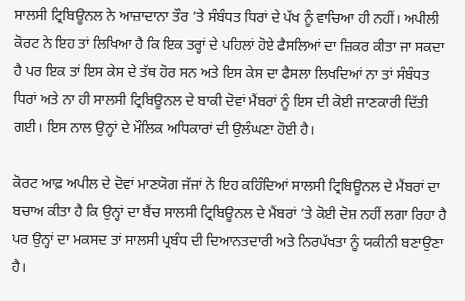ਸਾਲਸੀ ਟ੍ਰਿਬਿਊਨਲ ਨੇ ਆਜ਼ਾਦਾਨਾ ਤੌਰ ’ਤੇ ਸੰਬੰਧਤ ਧਿਰਾਂ ਦੇ ਪੱਖ ਨੂੰ ਵਾਚਿਆ ਹੀ ਨਹੀਂ। ਅਪੀਲੀ ਕੋਰਟ ਨੇ ਇਹ ਤਾਂ ਲਿਖਿਆ ਹੈ ਕਿ ਇਕ ਤਰ੍ਹਾਂ ਦੇ ਪਹਿਲਾਂ ਹੋਏ ਫੈਸਲਿਆਂ ਦਾ ਜ਼ਿਕਰ ਕੀਤਾ ਜਾ ਸਕਦਾ ਹੈ ਪਰ ਇਕ ਤਾਂ ਇਸ ਕੇਸ ਦੇ ਤੱਥ ਹੋਰ ਸਨ ਅਤੇ ਇਸ ਕੇਸ ਦਾ ਫੈਸਲਾ ਲਿਖਦਿਆਂ ਨਾ ਤਾਂ ਸੰਬੰਧਤ ਧਿਰਾਂ ਅਤੇ ਨਾ ਹੀ ਸਾਲਸੀ ਟ੍ਰਿਬਿਊਨਲ ਦੇ ਬਾਕੀ ਦੋਵਾਂ ਮੈਂਬਰਾਂ ਨੂੰ ਇਸ ਦੀ ਕੋਈ ਜਾਣਕਾਰੀ ਦਿੱਤੀ ਗਈ। ਇਸ ਨਾਲ ਉਨ੍ਹਾਂ ਦੇ ਮੌਲਿਕ ਅਧਿਕਾਰਾਂ ਦੀ ਉਲੰਘਣਾ ਹੋਈ ਹੈ।

ਕੋਰਟ ਆਫ਼ ਅਪੀਲ ਦੇ ਦੋਵਾਂ ਮਾਣਯੋਗ ਜੱਜਾਂ ਨੇ ਇਹ ਕਹਿੰਦਿਆਂ ਸਾਲਸੀ ਟ੍ਰਿਬਿਊਨਲ ਦੇ ਮੈਂਬਰਾਂ ਦਾ ਬਚਾਅ ਕੀਤਾ ਹੈ ਕਿ ਉਨ੍ਹਾਂ ਦਾ ਬੈਂਚ ਸਾਲਸੀ ਟ੍ਰਿਬਿਊਨਲ ਦੇ ਮੈਂਬਰਾਂ ’ਤੇ ਕੋਈ ਦੋਸ਼ ਨਹੀਂ ਲਗਾ ਰਿਹਾ ਹੈ ਪਰ ਉਨ੍ਹਾਂ ਦਾ ਮਕਸਦ ਤਾਂ ਸਾਲਸੀ ਪ੍ਰਬੰਧ ਦੀ ਦਿਆਨਤਦਾਰੀ ਅਤੇ ਨਿਰਪੱਖਤਾ ਨੂੰ ਯਕੀਨੀ ਬਣਾਉਣਾ ਹੈ।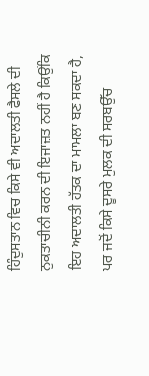ਹਿੰਦੁਸਤਾਨ ਵਿਚ ਕਿਸੇ ਵੀ ਅਦਾਲਤੀ ਫੈਸਲੇ ਦੀ ਨੁਕਤਾਚੀਨੀ ਕਰਨ ਦੀ ਇਜਾਜ਼ਤ ਨਹੀਂ ਹੈ ਕਿਉਂਕਿ ਇਹ ਅਦਾਲਤੀ ਹੱਤਕ ਦਾ ਮਾਮਲਾ ਬਣ ਸਕਦਾ ਹੈ, ਪਰ ਜਦੋਂ ਕਿਸੇ ਦੂਸਰੇ ਮੁਲਕ ਦੀ ਸਰਬਉੱਚ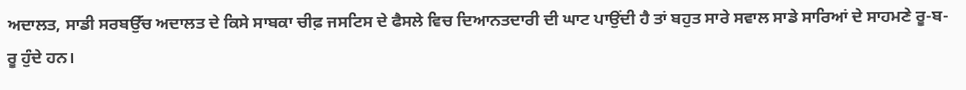ਅਦਾਲਤ, ਸਾਡੀ ਸਰਬਉੱਚ ਅਦਾਲਤ ਦੇ ਕਿਸੇ ਸਾਬਕਾ ਚੀਫ਼ ਜਸਟਿਸ ਦੇ ਫੈਸਲੇ ਵਿਚ ਦਿਆਨਤਦਾਰੀ ਦੀ ਘਾਟ ਪਾਉਂਦੀ ਹੈ ਤਾਂ ਬਹੁਤ ਸਾਰੇ ਸਵਾਲ ਸਾਡੇ ਸਾਰਿਆਂ ਦੇ ਸਾਹਮਣੇ ਰੂ-ਬ-ਰੂ ਹੁੰਦੇ ਹਨ।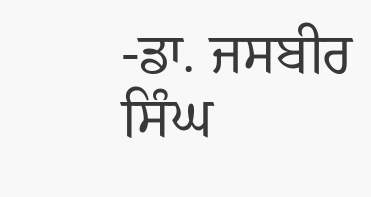-ਡਾ. ਜਸਬੀਰ ਸਿੰਘ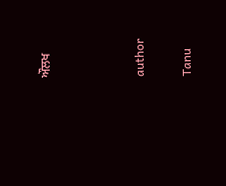ਔਲਖ



author

Tanu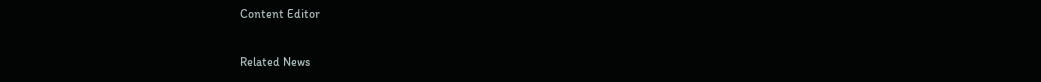Content Editor

Related News